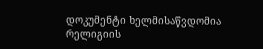დოკუმენტი ხელმისაწვდომია რელიგიის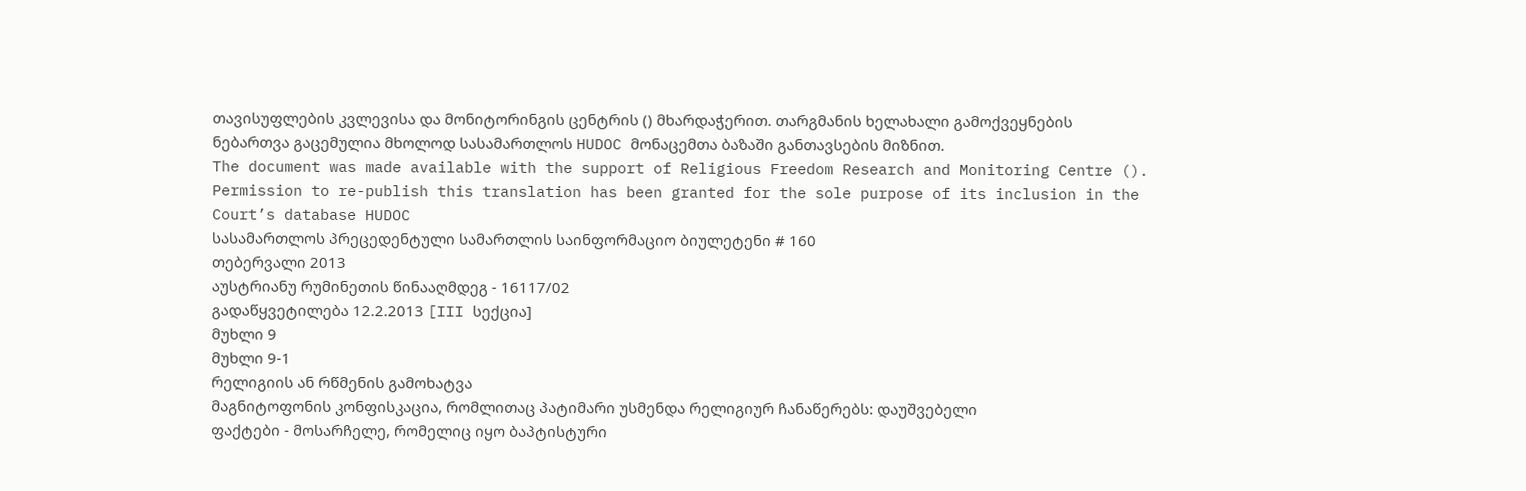თავისუფლების კვლევისა და მონიტორინგის ცენტრის () მხარდაჭერით. თარგმანის ხელახალი გამოქვეყნების ნებართვა გაცემულია მხოლოდ სასამართლოს HUDOC მონაცემთა ბაზაში განთავსების მიზნით.
The document was made available with the support of Religious Freedom Research and Monitoring Centre (). Permission to re-publish this translation has been granted for the sole purpose of its inclusion in the Court’s database HUDOC
სასამართლოს პრეცედენტული სამართლის საინფორმაციო ბიულეტენი # 160
თებერვალი 2013
აუსტრიანუ რუმინეთის წინააღმდეგ - 16117/02
გადაწყვეტილება 12.2.2013 [III სექცია]
მუხლი 9
მუხლი 9-1
რელიგიის ან რწმენის გამოხატვა
მაგნიტოფონის კონფისკაცია, რომლითაც პატიმარი უსმენდა რელიგიურ ჩანაწერებს: დაუშვებელი
ფაქტები - მოსარჩელე, რომელიც იყო ბაპტისტური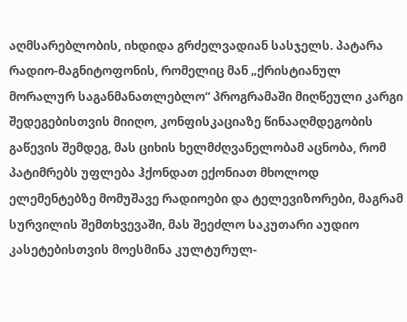აღმსარებლობის, იხდიდა გრძელვადიან სასჯელს. პატარა რადიო-მაგნიტოფონის, რომელიც მან „ქრისტიანულ მორალურ საგანმანათლებლო“ პროგრამაში მიღწეული კარგი შედეგებისთვის მიიღო, კონფისკაციაზე წინააღმდეგობის გაწევის შემდეგ, მას ციხის ხელმძღვანელობამ აცნობა, რომ პატიმრებს უფლება ჰქონდათ ექონიათ მხოლოდ ელემენტებზე მომუშავე რადიოები და ტელევიზორები, მაგრამ სურვილის შემთხვევაში, მას შეეძლო საკუთარი აუდიო კასეტებისთვის მოესმინა კულტურულ-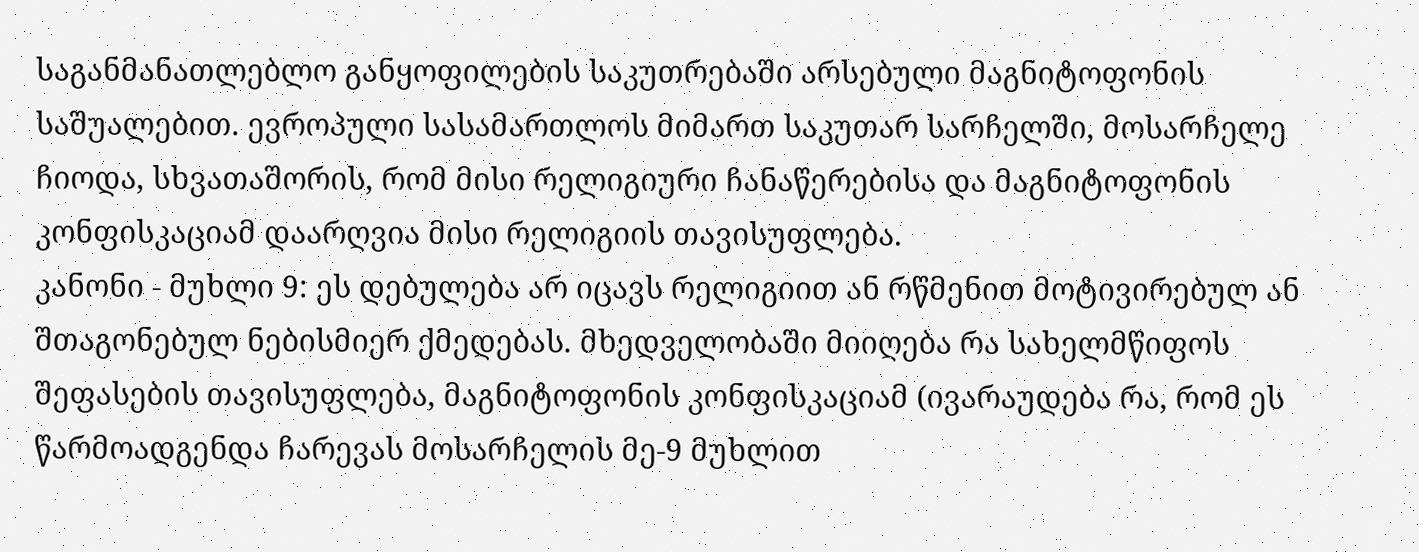საგანმანათლებლო განყოფილების საკუთრებაში არსებული მაგნიტოფონის საშუალებით. ევროპული სასამართლოს მიმართ საკუთარ სარჩელში, მოსარჩელე ჩიოდა, სხვათაშორის, რომ მისი რელიგიური ჩანაწერებისა და მაგნიტოფონის კონფისკაციამ დაარღვია მისი რელიგიის თავისუფლება.
კანონი - მუხლი 9: ეს დებულება არ იცავს რელიგიით ან რწმენით მოტივირებულ ან შთაგონებულ ნებისმიერ ქმედებას. მხედველობაში მიიღება რა სახელმწიფოს შეფასების თავისუფლება, მაგნიტოფონის კონფისკაციამ (ივარაუდება რა, რომ ეს წარმოადგენდა ჩარევას მოსარჩელის მე-9 მუხლით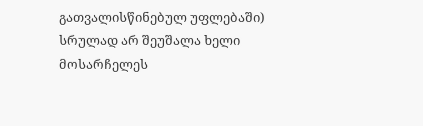გათვალისწინებულ უფლებაში) სრულად არ შეუშალა ხელი მოსარჩელეს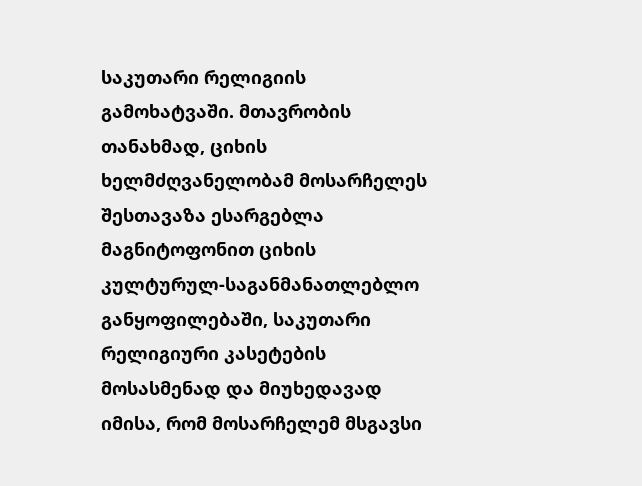საკუთარი რელიგიის გამოხატვაში. მთავრობის თანახმად, ციხის ხელმძღვანელობამ მოსარჩელეს შესთავაზა ესარგებლა მაგნიტოფონით ციხის კულტურულ-საგანმანათლებლო განყოფილებაში, საკუთარი რელიგიური კასეტების მოსასმენად და მიუხედავად იმისა, რომ მოსარჩელემ მსგავსი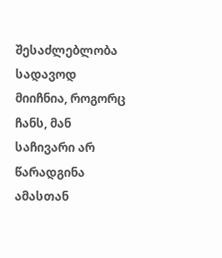შესაძლებლობა სადავოდ მიიჩნია, როგორც ჩანს, მან საჩივარი არ წარადგინა ამასთან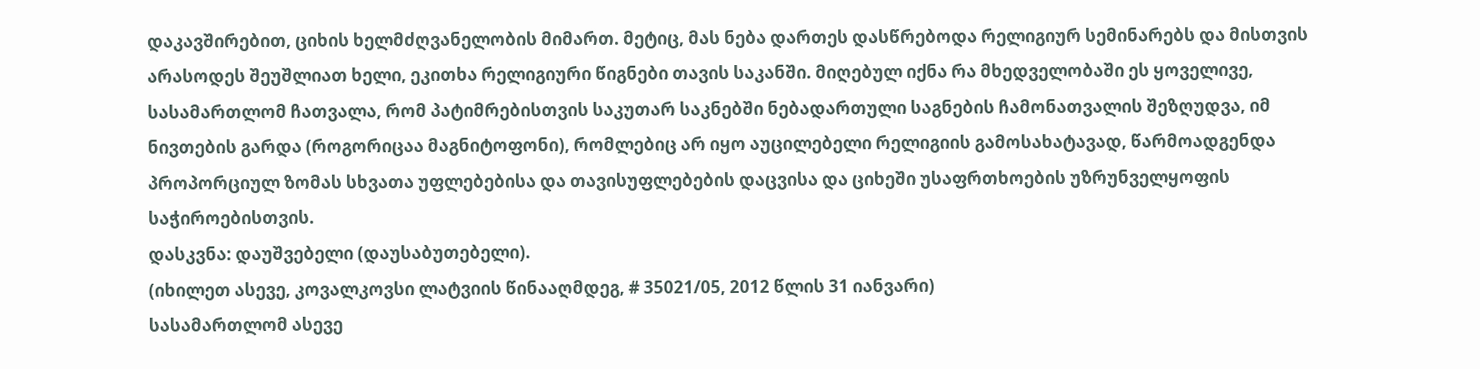დაკავშირებით, ციხის ხელმძღვანელობის მიმართ. მეტიც, მას ნება დართეს დასწრებოდა რელიგიურ სემინარებს და მისთვის არასოდეს შეუშლიათ ხელი, ეკითხა რელიგიური წიგნები თავის საკანში. მიღებულ იქნა რა მხედველობაში ეს ყოველივე, სასამართლომ ჩათვალა, რომ პატიმრებისთვის საკუთარ საკნებში ნებადართული საგნების ჩამონათვალის შეზღუდვა, იმ ნივთების გარდა (როგორიცაა მაგნიტოფონი), რომლებიც არ იყო აუცილებელი რელიგიის გამოსახატავად, წარმოადგენდა პროპორციულ ზომას სხვათა უფლებებისა და თავისუფლებების დაცვისა და ციხეში უსაფრთხოების უზრუნველყოფის საჭიროებისთვის.
დასკვნა: დაუშვებელი (დაუსაბუთებელი).
(იხილეთ ასევე, კოვალკოვსი ლატვიის წინააღმდეგ, # 35021/05, 2012 წლის 31 იანვარი)
სასამართლომ ასევე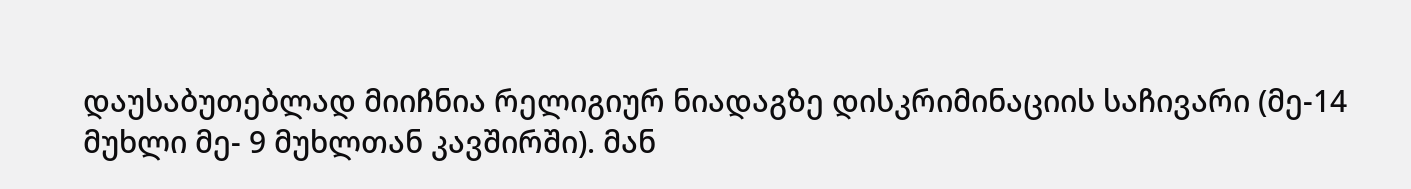დაუსაბუთებლად მიიჩნია რელიგიურ ნიადაგზე დისკრიმინაციის საჩივარი (მე-14 მუხლი მე- 9 მუხლთან კავშირში). მან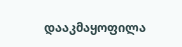დააკმაყოფილა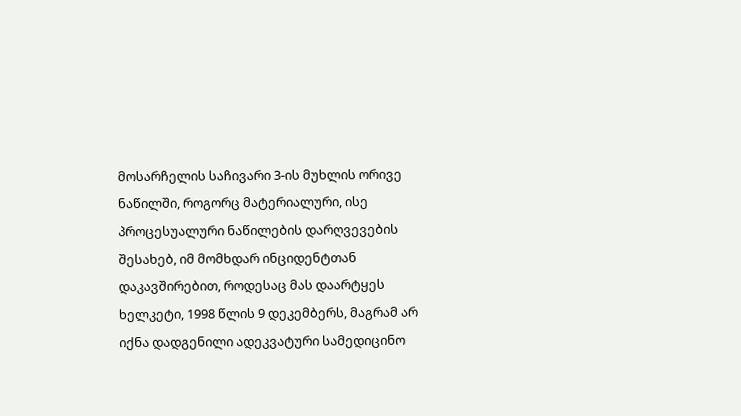მოსარჩელის საჩივარი 3-ის მუხლის ორივე ნაწილში, როგორც მატერიალური, ისე პროცესუალური ნაწილების დარღვევების შესახებ, იმ მომხდარ ინციდენტთან დაკავშირებით, როდესაც მას დაარტყეს ხელკეტი, 1998 წლის 9 დეკემბერს, მაგრამ არ იქნა დადგენილი ადეკვატური სამედიცინო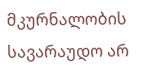მკურნალობის სავარაუდო არ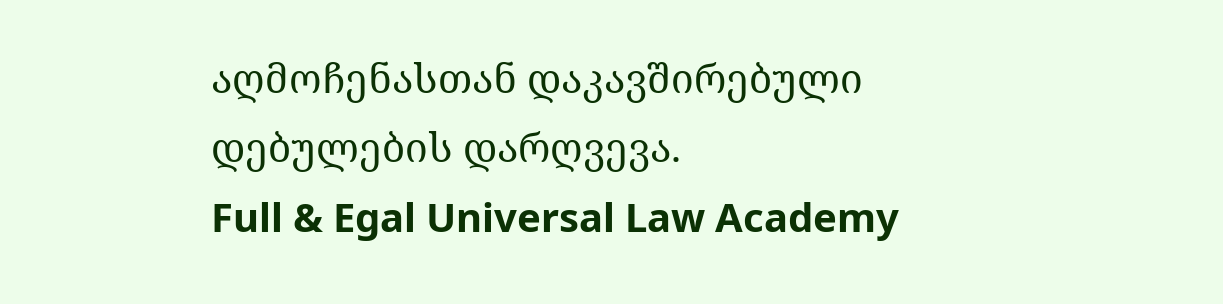აღმოჩენასთან დაკავშირებული დებულების დარღვევა.
Full & Egal Universal Law Academy